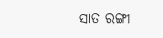ସାତ ରଙ୍ଗୀ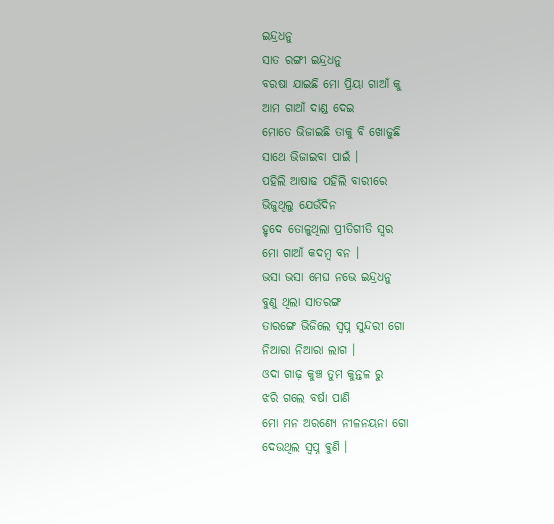ଇନ୍ଦ୍ରଧନୁ
ସାତ ରଙ୍ଗୀ ଇନ୍ଦ୍ରଧନୁ
ବରଷା ଯାଇଛି ମୋ ପ୍ରିୟା ଗାଆଁ କୁ
ଆମ ଗାଆଁ ଦାଣ୍ଡ ଦେଇ
ମୋତେ ଭିଜାଇଛି ତାକୁ ବି ଖୋଜୁଛି
ସାଥେ ଭିଜାଇବା ପାଇଁ ।
ପହିଲି ଆଷାଢ ପହିଲି ବାରୀରେ
ଭିଜୁଥିଲୁ ଯେଉଁଦିନ
ହୃଦେ ତୋଳୁଥିଲା ପ୍ରୀତିଗୀତି ସ୍ୱର
ମୋ ଗାଆଁ କଦମ୍ବ ବନ ।
ଭସା ଭସା ମେଘ ନଭେ ଇନ୍ଦ୍ରଧନୁ
ବୁଣୁ ଥିଲା ସାତରଙ୍ଗ
ତାରଙ୍ଗେ ଭିଜିଲେ ସ୍ବପ୍ନ ସୁନ୍ଦରୀ ଗୋ
ନିଆରା ନିଆରା ଲାଗ ।
ଓଦା ଗାଢ଼ କୁଞ୍ଚ ତୁମ କୁନ୍ତଳ ରୁ
ଝରି ଗଲେ ବର୍ଷା ପାଣି
ମୋ ମନ ଅରଣ୍ୟେ ନୀଳନୟନା ଗୋ
ଦେଉଥିଲ ସ୍ବପ୍ନ ଵୁଣି ।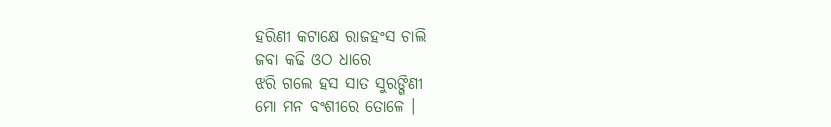ହରିଣୀ କଟାକ୍ଷେ ରାଜହଂସ ଚାଲି
ଜବା କଢି ଓଠ ଧାରେ
ଝରି ଗଲେ ହସ ସାତ ସୁରଙ୍ଗିଣୀ
ମୋ ମନ ବଂଶୀରେ ତୋଳେ ।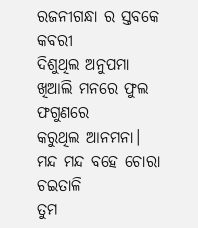ରଜନୀଗନ୍ଧା ର ସ୍ତବକେ କବରୀ
ଦିଶୁଥିଲ ଅନୁପମା
ଖିଆଲି ମନରେ ଫୁଲ ଫଗୁଣରେ
କରୁଥିଲ ଆନମନା।
ମନ୍ଦ ମନ୍ଦ ବହେ ଚୋରା ଚଇତାଳି
ତୁମ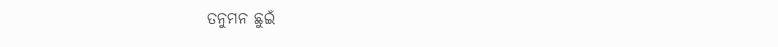ତନୁମନ ଛୁଇଁ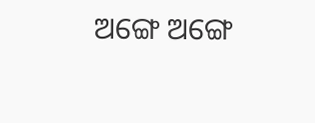ଅଙ୍ଗେ ଅଙ୍ଗେ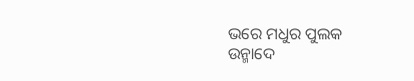ଭରେ ମଧୁର ପୁଲକ
ଉନ୍ମାଦେ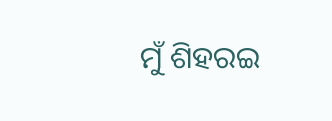ମୁଁ ଶିହରଇ